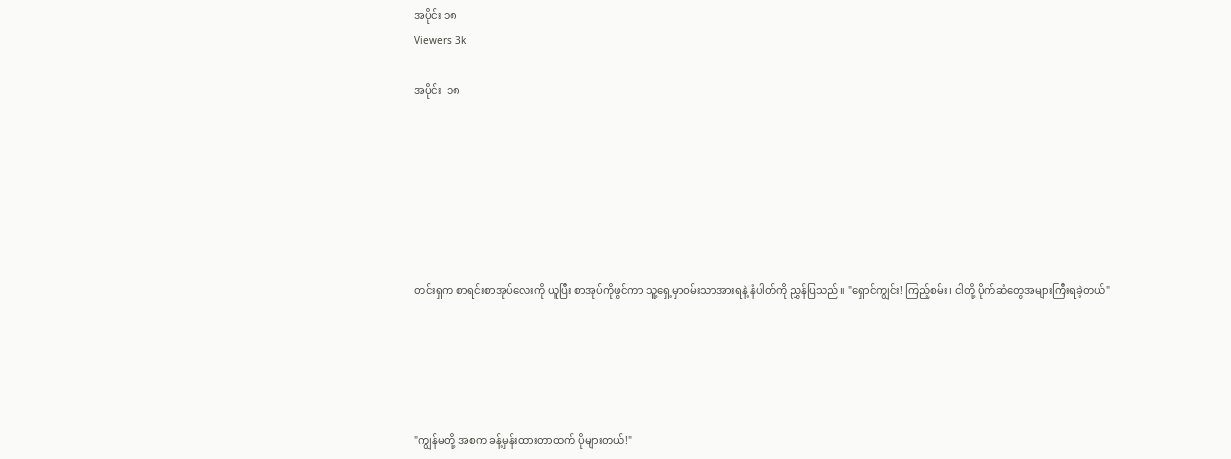အပိုင်း ၁၈
Viewers 3k

အပိုင်း  ၁၈







တင်းရှက စာရင်းစာအုပ်လေးကို ယူပြီး စာအုပ်ကိုဖွင်ကာ သူ့ရှေ့မှာဝမ်းသာအားရနဲ့ နံပါတ်ကို ညွှန်ပြသည်။ "ရှောင်ကျွင်း! ကြည့်စမ်း၊ ငါတို့ ပိုက်ဆံတွေအများကြီးရခဲ့တယ်"





"ကျွန်မတို့ အစက ခန့်မှန်းထားတာထက် ပိုများတယ်!"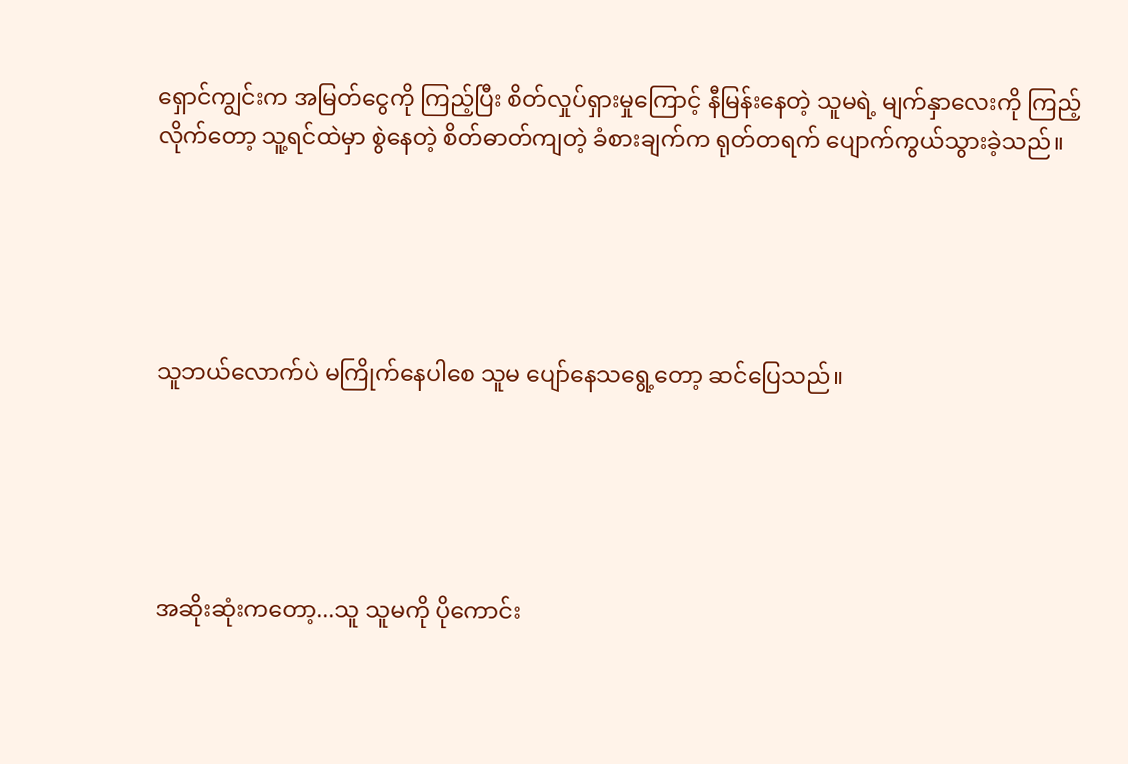ရှောင်ကျွင်းက အမြတ်ငွေကို ကြည့်ပြီး စိတ်လှုပ်ရှားမှုကြောင့် နီမြန်းနေတဲ့ သူမရဲ့ မျက်နှာလေးကို ကြည့်လိုက်တော့ သူ့ရင်ထဲမှာ စွဲနေတဲ့ စိတ်ဓာတ်ကျတဲ့ ခံစားချက်က ရုတ်တရက် ပျောက်ကွယ်သွားခဲ့သည်။





သူဘယ်လောက်ပဲ မကြိုက်နေပါစေ သူမ ပျော်နေသရွေ့တော့ ဆင်ပြေသည်။





အဆိုးဆုံးကတော့...သူ သူမကို ပိုကောင်း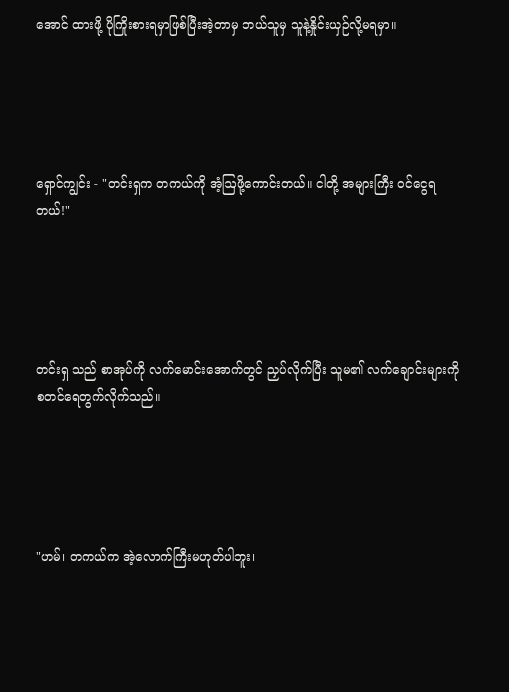အောင် ထားဖို့ ပိုကြိုးစားရမှာဖြစ်ပြီးအဲ့တာမှ ဘယ်သူမှ သူနဲ့နှိုင်းယှဉ်လို့မရမှာ။





ရှောင်ကျွင်း - "တင်းရှက တကယ်ကို အံ့ဩဖို့ကောင်းတယ်။ ငါတို့ အများကြီး ဝင်ငွေရတယ်!"





တင်းရှ သည် စာအုပ်ကို လက်မောင်းအောက်တွင် ညှပ်လိုက်ပြီး သူမ၏ လက်ချောင်းများကို စတင်ရေတွက်လိုက်သည်။





"ဟမ်၊ တကယ်က အဲ့လောက်ကြီးမဟုတ်ပါဘူး၊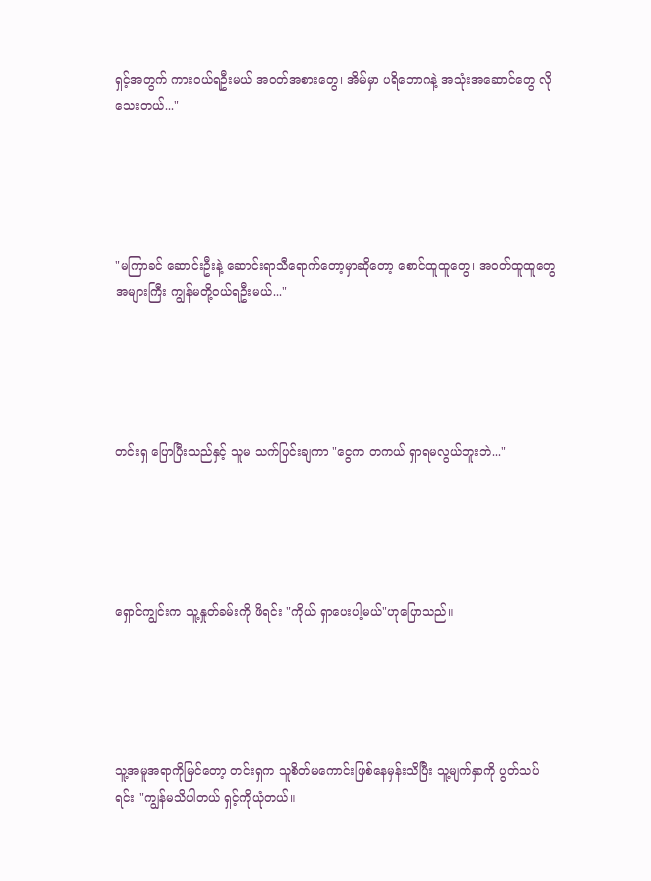ရှင့်အတွက် ကားဝယ်ရဦးမယ် အဝတ်အစားတွေ၊ အိမ်မှာ ပရိဘောဂနဲ့ အသုံးအဆောင်တွေ လိုသေးတယ်..."





"မကြာခင် ဆောင်းဦးနဲ့ ဆောင်းရာသီရောက်တော့မှာဆိုတော့ စောင်ထူထူတွေ၊ အဝတ်ထူထူတွေ အများကြီး ကျွန်မတို့ဝယ်ရဦးမယ်..."





တင်းရှ ပြောပြီးသည်နှင့် သူမ သက်ပြင်းချကာ "ငွေက တကယ် ရှာရမလွယ်ဘူးဘဲ..."





ရှောင်ကျွင်းက သူ့နှုတ်ခမ်းကို ဖိရင်း "ကိုယ် ရှာပေးပါ့မယ်"ဟုပြောသည်။





သူ့အမူအရာကိုမြင်တော့ တင်းရှက သူစိတ်မကောင်းဖြစ်နေမှန်းသိပြီး သူ့မျက်နှာကို ပွတ်သပ်ရင်း "ကျွန်မသိပါတယ် ရှင့်ကိုယုံတယ်။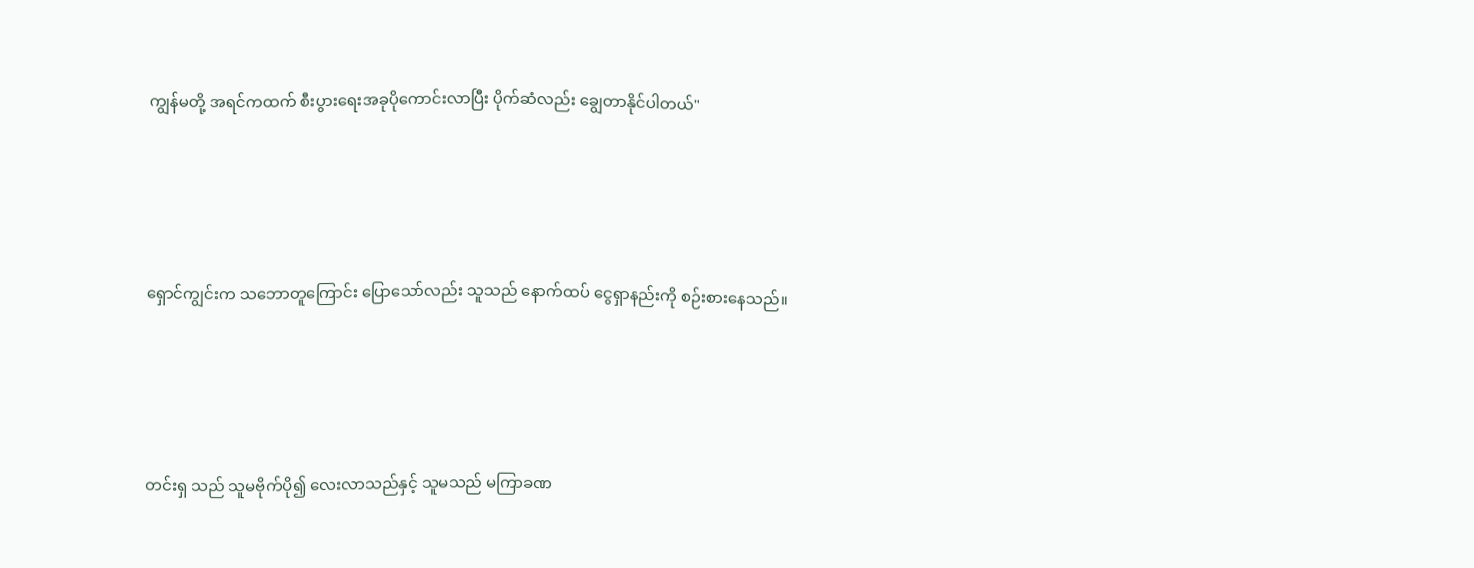ကျွန်မတို့ အရင်ကထက် စီးပွားရေးအခုပိုကောင်းလာပြီး ပိုက်ဆံလည်း ချွေတာနိုင်ပါတယ်"





ရှောင်ကျွင်းက သဘောတူကြောင်း ပြောသော်လည်း သူသည် နောက်ထပ် ငွေရှာနည်းကို စဉ်းစားနေသည်။





တင်းရှ သည် သူမဗိုက်ပို၍ လေးလာသည်နှင့် သူမသည် မကြာခဏ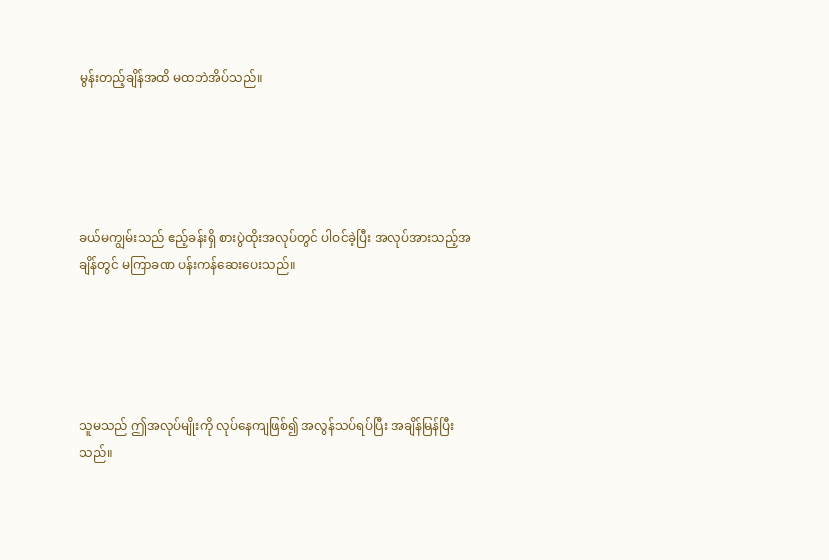မွန်းတည့်ချိန်အထိ မထဘဲအိပ်သည်။





ခယ်မကျွမ်းသည် ဧည့်ခန်းရှိ စားပွဲထိုးအလုပ်တွင် ပါဝင်ခဲ့ပြီး အလုပ်အားသည့်အချိန်တွင် မကြာခဏ ပန်းကန်ဆေးပေးသည်။





သူမသည် ဤအလုပ်မျိုးကို လုပ်နေကျဖြစ်၍ အလွန်သပ်ရပ်ပြီး အချိန်မြန်ပြီးသည်။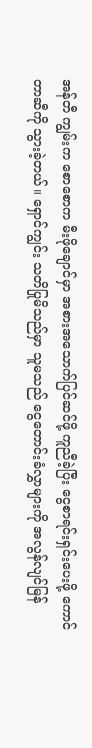အန်တီ ကျွမ်းက စောစောက မီးဖိုချောင်မှာ အစားအသောက်ပြင်ဆင်ဖို့ ကူညီခဲ့ပြီး ငွေစာရင်းရှင်းပေးဖို့ ကောင်တာဆီကို သွားခဲ့တယ်။ ရှောင်ကျွင်း သတိပြုမိသည်မှာ သူမသည် ငွေတောင်းခံလွှာများကို အလွန်လျင်မြန်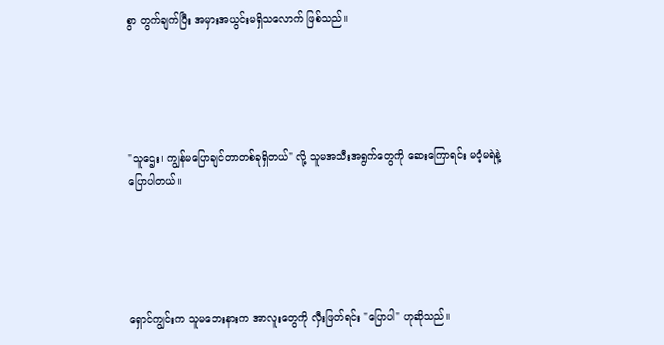စွာ တွက်ချက်ပြီး အမှားအယွင်းမရှိသလောက် ဖြစ်သည်။





"သူဌေး၊ ကျွန်မပြောချင်တာတစ်ခုရှိတယ်" လို့ သူမအသီးအရွက်တွေကို ဆေးကြောရင်း မဝံ့မရဲနဲ့ ပြောပါတယ်။





ရှောင်ကျွင်းက သူမဘေးနားက အာလူးတွေကို လှီးဖြတ်ရင်း "ပြောပါ" ဟုဆိုသည်။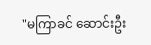"မကြာခင် ဆောင်းဦး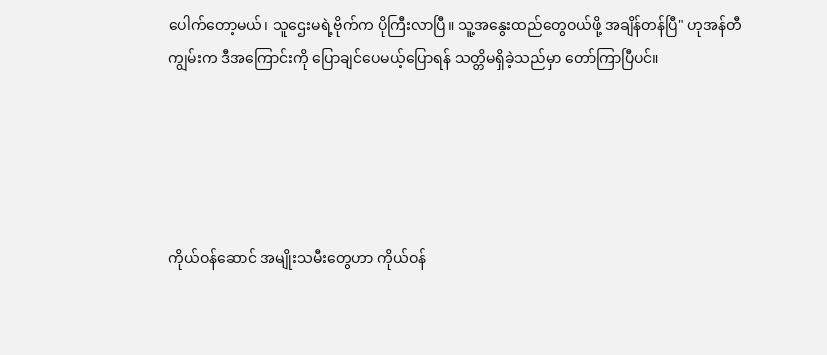ပေါက်တော့မယ်၊ သူဌေးမရဲ့ဗိုက်က ပိုကြီးလာပြီ။ သူ့အနွေးထည်တွေဝယ်ဖို့ အချိန်တန်ပြီ" ဟုအန်တီကျွမ်းက ဒီအကြောင်းကို ပြောချင်ပေမယ့်ပြောရန် သတ္တိမရှိခဲ့သည်မှာ တော်ကြာပြီပင်။





ကိုယ်ဝန်ဆောင် အမျိုးသမီးတွေဟာ ကိုယ်ဝန်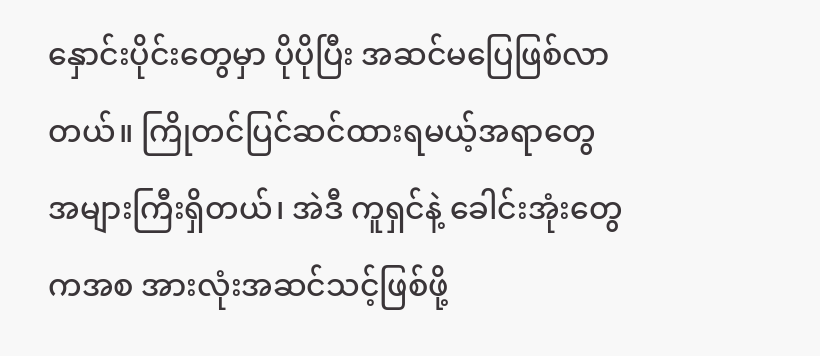နှောင်းပိုင်းတွေမှာ ပိုပိုပြီး အဆင်မပြေဖြစ်လာတယ်။ ကြိုတင်ပြင်ဆင်ထားရမယ့်အရာတွေ အများကြီးရှိတယ်၊ အဲဒီ ကူရှင်နဲ့ ခေါင်းအုံးတွေကအစ အားလုံးအဆင်သင့်ဖြစ်ဖို့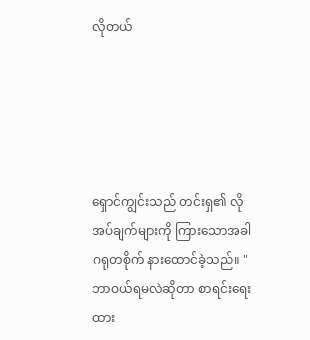လိုတယ်





ရှောင်ကျွင်းသည် တင်းရှ၏ လိုအပ်ချက်များကို ကြားသောအခါ ဂရုတစိုက် နားထောင်ခဲ့သည်။ "ဘာဝယ်ရမလဲဆိုတာ စာရင်းရေးထား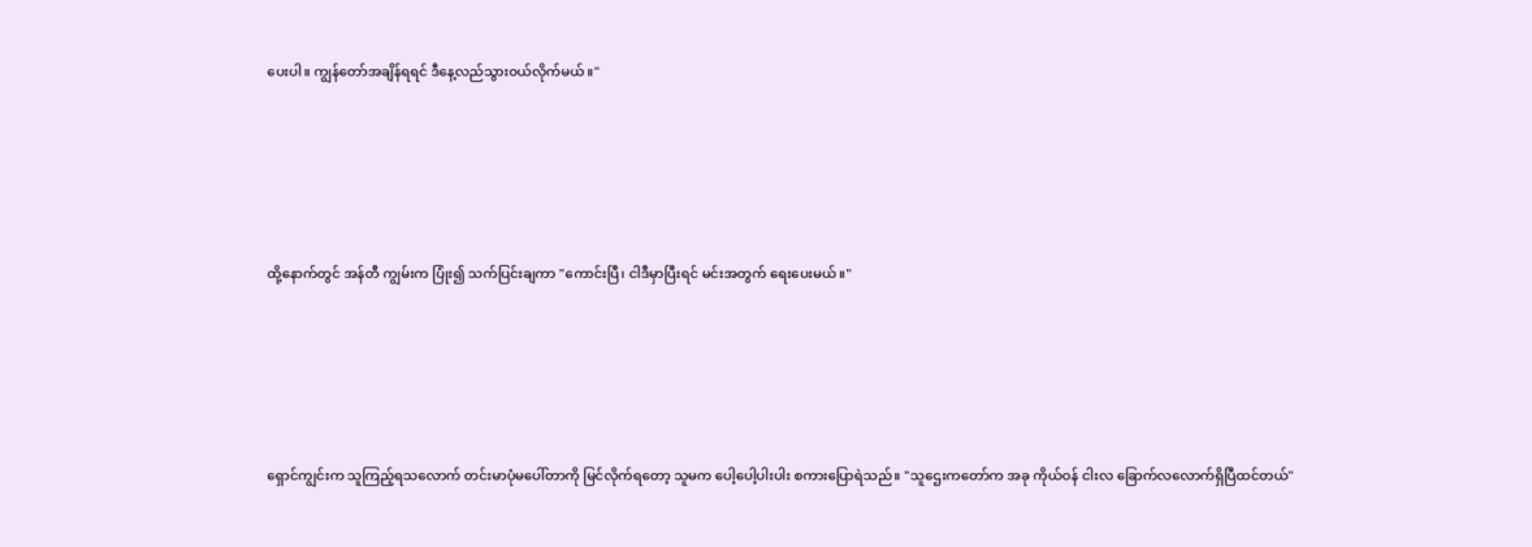ပေးပါ။ ကျွန်တော်အချိန်ရရင် ဒီနေ့လည်သွား၀ယ်လိုက်မယ်။"





ထို့နောက်တွင် အန်တီ ကျွမ်းက ပြုံး၍ သက်ပြင်းချကာ "ကောင်းပြီ၊ ငါဒီမှာပြီးရင် မင်းအတွက် ရေးပေးမယ်။"





ရှောင်ကျွင်းက သူကြည့်ရသလောက် တင်းမာပုံမပေါ်တာကို မြင်လိုက်ရတော့ သူမက ပေါ့ပေါ့ပါးပါး စကားပြောရဲသည်။ "သူဌေးကတော်က အခု ကိုယ်ဝန် ငါးလ ခြောက်လလောက်ရှိပြီထင်တယ်"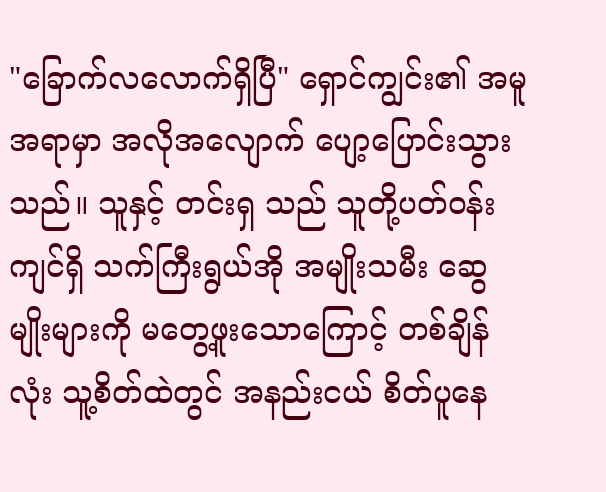"ခြောက်လလောက်ရှိပြီ" ရှောင်ကျွင်း၏ အမူအရာမှာ အလိုအလျောက် ပျော့ပြောင်းသွားသည်။ သူနှင့် တင်းရှ သည် သူတို့ပတ်ဝန်းကျင်ရှိ သက်ကြီးရွယ်အို အမျိုးသမီး ဆွေမျိုးများကို မတွေ့ဖူးသောကြောင့် တစ်ချိန်လုံး သူ့စိတ်ထဲတွင် အနည်းငယ် စိတ်ပူနေ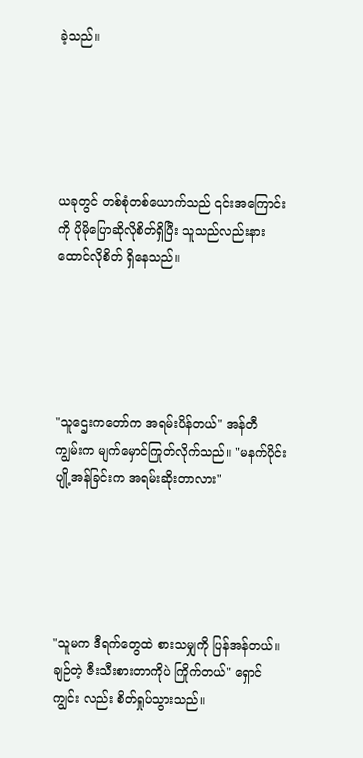ခဲ့သည်။





ယခုတွင် တစ်စုံတစ်ယောက်သည် ၎င်းအကြောင်းကို ပိုမိုပြောဆိုလိုစိတ်ရှိပြီး သူသည်လည်းနားထောင်လိုစိတ် ရှိနေသည်။





"သူဌေးကတော်က အရမ်းပိန်တယ်" အန်တီ ကျွမ်းက မျက်မှောင်ကြုတ်လိုက်သည်။ "မနက်ပိုင်းပျို့အန်ခြင်းက အရမ်းဆိုးတာလား"





"သူမက ဒီရက်တွေထဲ စားသမျှကို ပြန်အန်တယ်။ ချဉ်တဲ့ ဇီးသီးစားတာကိုပဲ ကြိုက်တယ်" ရှောင်ကျွင်း လည်း စိတ်ရှုပ်သွားသည်။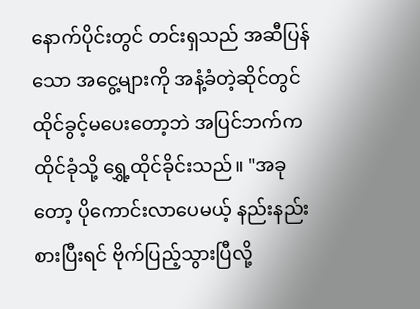နောက်ပိုင်းတွင် တင်းရှသည် အဆီပြန်သော အငွေ့များကို အနံ့ခံတဲ့ဆိုင်တွင် ထိုင်ခွင့်မပေးတော့ဘဲ အပြင်ဘက်ကထိုင်ခုံသို့ ရွှေ့ထိုင်ခိုင်းသည်။ "အခုတော့ ပိုကောင်းလာပေမယ့် နည်းနည်းစားပြီးရင် ဗိုက်ပြည့်သွားပြီလို့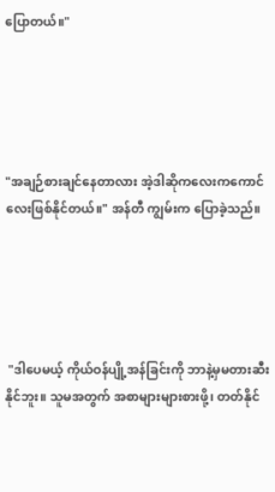ပြောတယ်။"





"အချဉ်စားချင်နေတာလား အဲ့ဒါဆိုကလေးကကောင်လေးဖြစ်နိုင်တယ်။" အန်တီ ကျွမ်းက ပြောခဲ့သည်။





 "ဒါပေမယ့် ကိုယ်ဝန်ပျို့အန်ခြင်းကို ဘာနဲ့မှမတားဆီးနိုင်ဘူး။ သူမအတွက် အစာများများစားဖို့၊ တတ်နိုင်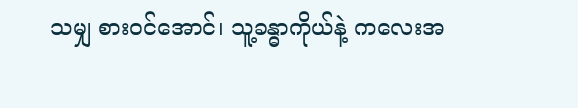သမျှ စားဝင်အောင်၊ သူ့ခန္ဓာကိုယ်နဲ့ ကလေးအ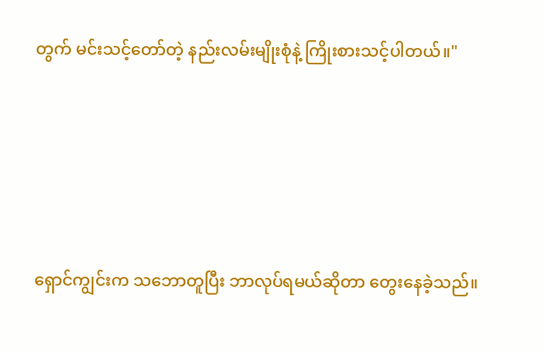တွက် မင်းသင့်တော်တဲ့ နည်းလမ်းမျိုးစုံနဲ့ ကြိုးစားသင့်ပါတယ်။"





ရှောင်ကျွင်းက သဘောတူပြီး ဘာလုပ်ရမယ်ဆိုတာ တွေးနေခဲ့သည်။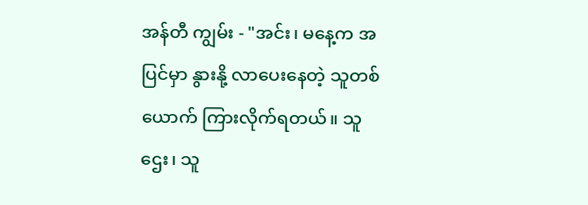အန်တီ ကျွမ်း - "အင်း၊ မနေ့က အပြင်မှာ နွားနို့ လာပေးနေတဲ့ သူတစ်ယောက် ကြားလိုက်ရတယ်။ သူဌေး၊ သူ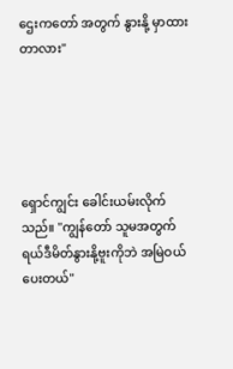ဌေးကတော် အတွက် နွားနို့ မှာထားတာလား"





ရှောင်ကျွင်း ခေါင်းယမ်းလိုက်သည်။ "ကျွန်တော် သူမအတွက် ရယ်ဒီမိတ်နွားနို့ဗူးကိုဘဲ အမြဲဝယ်ပေးတယ်"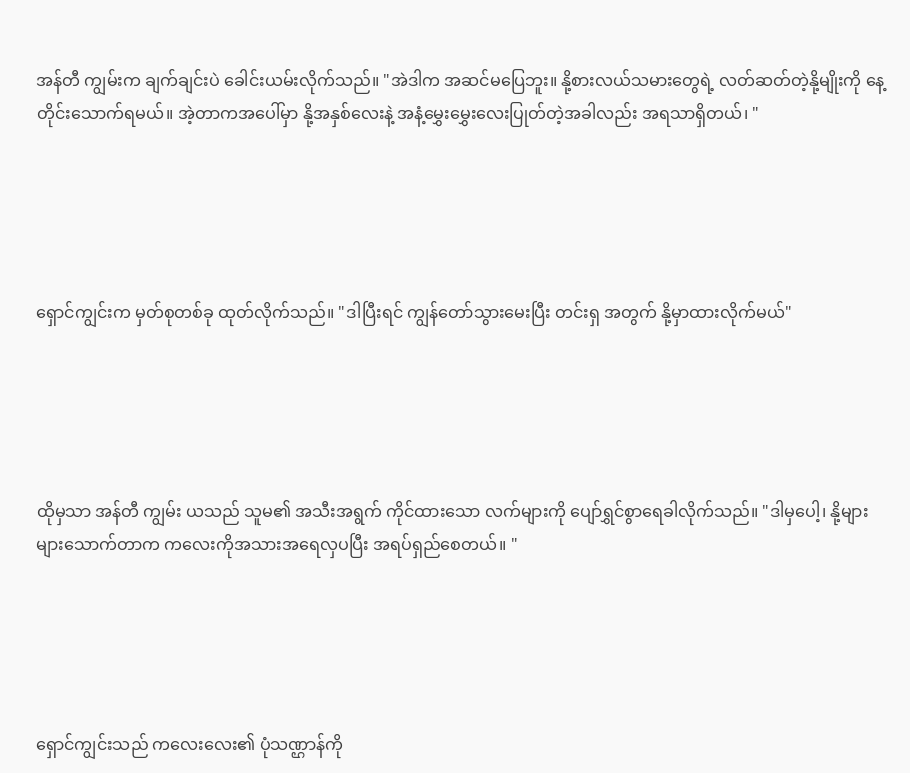အန်တီ ကျွမ်းက ချက်ချင်းပဲ ခေါင်းယမ်းလိုက်သည်။ "အဲဒါက အဆင်မပြေဘူး။ နို့စားလယ်သမားတွေရဲ့ လတ်ဆတ်တဲ့နို့မျိုးကို နေ့တိုင်းသောက်ရမယ်။ အဲ့တာကအပေါ်မှာ နို့အနှစ်လေးနဲ့ အနံ့မွှေးမွှေးလေးပြုတ်တဲ့အခါလည်း အရသာရှိတယ်၊ "





ရှောင်ကျွင်းက မှတ်စုတစ်ခု ထုတ်လိုက်သည်။ "ဒါပြီးရင် ကျွန်တော်သွားမေးပြီး တင်းရှ အတွက် နို့မှာထားလိုက်မယ်"





ထိုမှသာ အန်တီ ကျွမ်း ယသည် သူမ၏ အသီးအရွက် ကိုင်ထားသော လက်များကို ပျော်ရွှင်စွာရေခါလိုက်သည်။ "ဒါမှပေါ့၊ နို့များများသောက်တာက ကလေးကိုအသားအရေလှပပြီး အရပ်ရှည်စေတယ်။ "





ရှောင်ကျွင်းသည် ကလေးလေး၏ ပုံသဏ္ဌာန်ကို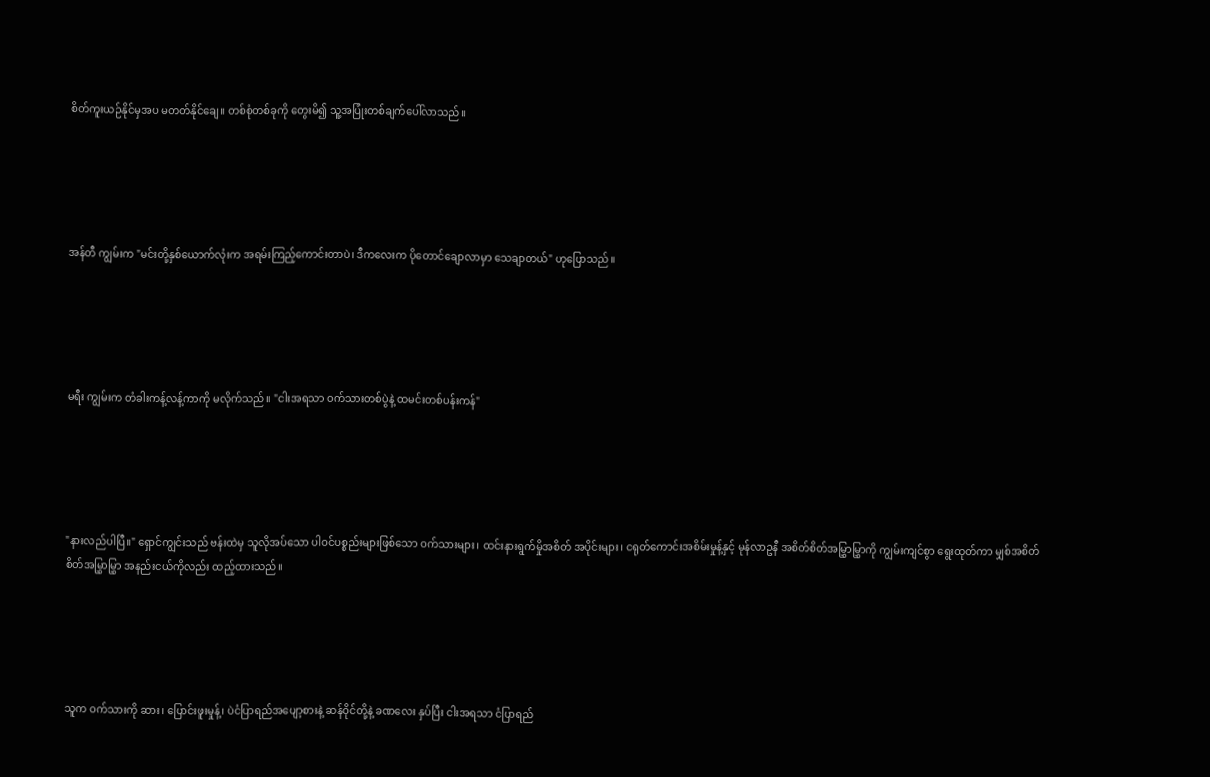စိတ်ကူးယဉ်နိုင်မှအပ မတတ်နိုင်ချေ။ တစ်စုံတစ်ခုကို တွေးမိ၍ သူ့အပြုံးတစ်ချက်ပေါ်လာသည်။





အန်တီ ကျွမ်းက "မင်းတို့နှစ်ယောက်လုံးက အရမ်းကြည့်ကောင်းတာပဲ၊ ဒီကလေးက ပိုတောင်ချောလာမှာ သေချာတယ်" ဟုပြောသည်။





မရီး ကျွမ်းက တံခါးကန့်လန့်ကာကို မလိုက်သည်။ "ငါးအရသာ ဝက်သားတစ်ပွဲနဲ့ ထမင်းတစ်ပန်းကန်"





"နားလည်ပါပြီ။" ရှောင်ကျွင်းသည် ဗန်းထဲမှ သူလိုအပ်သော ပါဝင်ပစ္စည်းများဖြစ်သော ဝက်သားများ၊ ထင်းနားရွက်မှိုအစိတ် အပိုင်းများ၊ ငရုတ်ကောင်းအစိမ်းမှုန့်နှင့် မုန်လာဥနီ အစိတ်စိတ်အမြွှာမြွှာကို ကျွမ်းကျင်စွာ ရွေးထုတ်ကာ မျှစ်အစိတ်စိတ်အမြွှာမြွှာ အနည်းငယ်ကိုလည်း ထည့်ထားသည်။





သူက ဝက်သားကို ဆား၊ ပြောင်းဖူးမှုန့်၊ ပဲငံပြာရည်အပျော့စားနဲ့ ဆန်ဝိုင်တို့နဲ့ ခဏလေး နှပ်ပြီး ငါးအရသာ ငံပြာရည်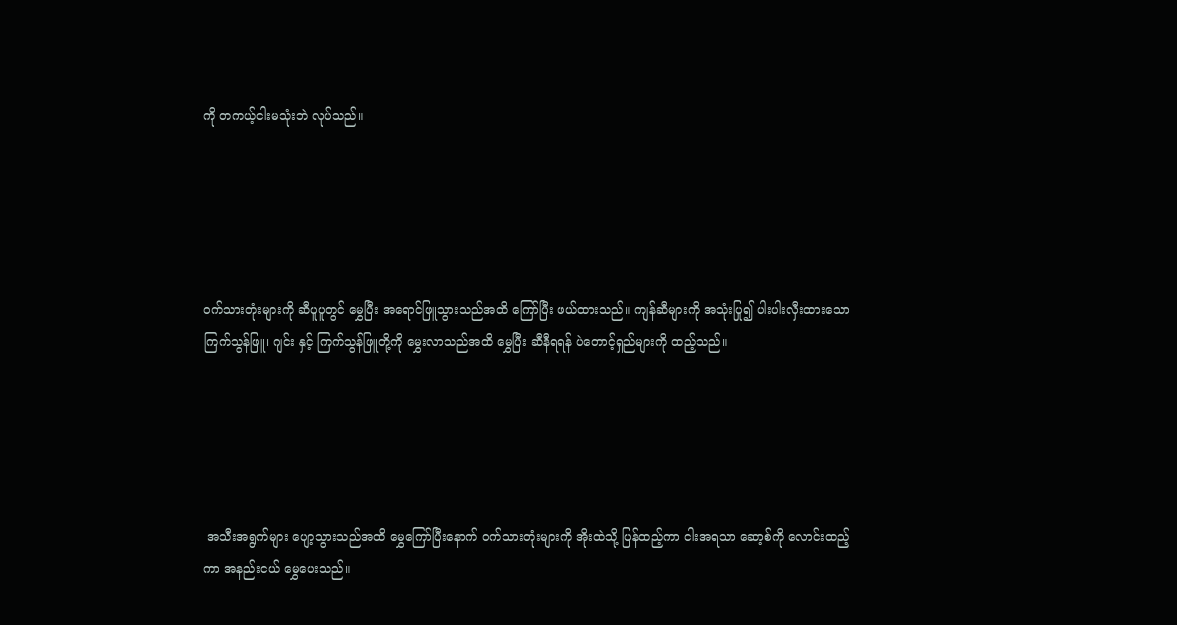ကို တကယ့်ငါးမသုံးဘဲ လုပ်သည်။





ဝက်သားတုံးများကို ဆီပူပူတွင် မွှေပြီး အရောင်ဖြူသွားသည်အထိ ကြော်ပြီး ဖယ်ထားသည်။ ကျန်ဆီများကို အသုံးပြု၍ ပါးပါးလှီးထားသော ကြက်သွန်ဖြူ၊ ဂျင်း နှင့် ကြက်သွန်ဖြူတို့ကို မွှေးလာသည်အထိ မွှေပြီး ဆီနီရရန် ပဲတောင့်ရှည်များကို ထည့်သည်။





 အသီးအရွက်များ ပျော့သွားသည်အထိ မွှေကြော်ပြီးနောက် ဝက်သားတုံးများကို အိုးထဲသို့ ပြန်ထည့်ကာ ငါးအရသာ ဆော့စ်ကို လောင်းထည့်ကာ အနည်းငယ် မွှေပေးသည်။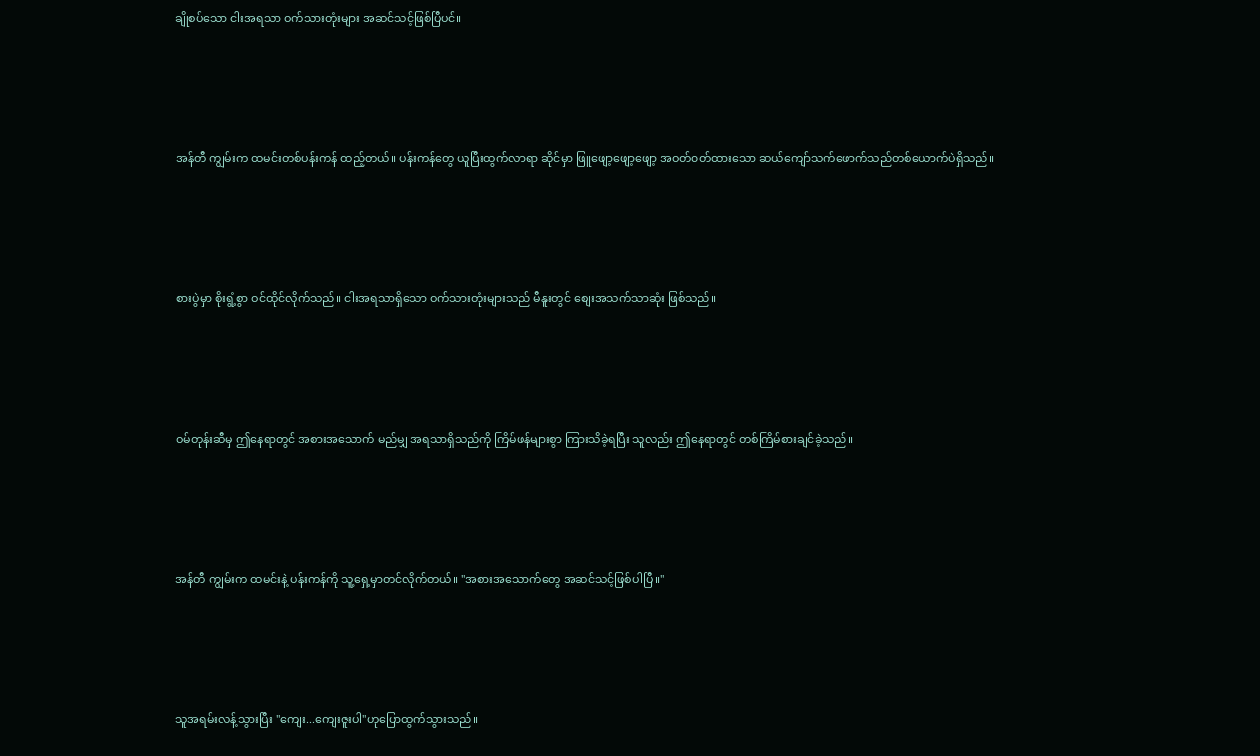ချိုစပ်သော ငါးအရသာ ဝက်သားတုံးများ အဆင်သင့်ဖြစ်ပြီပင်။





အန်တီ ကျွမ်းက ထမင်းတစ်ပန်းကန် ထည့်တယ်။ ပန်းကန်တွေ ယူပြီးထွက်လာရာ ဆိုင်မှာ ဖြူဖျော့ဖျော့ဖျော့ အဝတ်၀တ်ထားသော ဆယ်ကျော်သက်ဖောက်သည်တစ်ယောက်ပဲရှိသည်။





စားပွဲမှာ စိုးရွံ့စွာ ဝင်ထိုင်လိုက်သည်။ ငါးအရသာရှိသော ဝက်သားတုံးများသည် မီနူးတွင် စျေးအသက်သာဆုံး ဖြစ်သည်။





ဝမ်တုန်းဆီမှ ဤနေရာတွင် အစားအသောက် မည်မျှ အရသာရှိသည်ကို ကြိမ်ဖန်များစွာ ကြားသိခဲ့ရပြီး သူလည်း ဤနေရာတွင် တစ်ကြိမ်စားချင်ခဲ့သည်။





အန်တီ ကျွမ်းက ထမင်းနဲ့ ပန်းကန်ကို သူ့ရှေ့မှာတင်လိုက်တယ်။ "အစားအသောက်တွေ အဆင်သင့်ဖြစ်ပါပြီ။"





သူအရမ်းလန့်သွားပြီး "ကျေး...ကျေးဇူးပါ"ဟုပြောထွက်သွားသည်။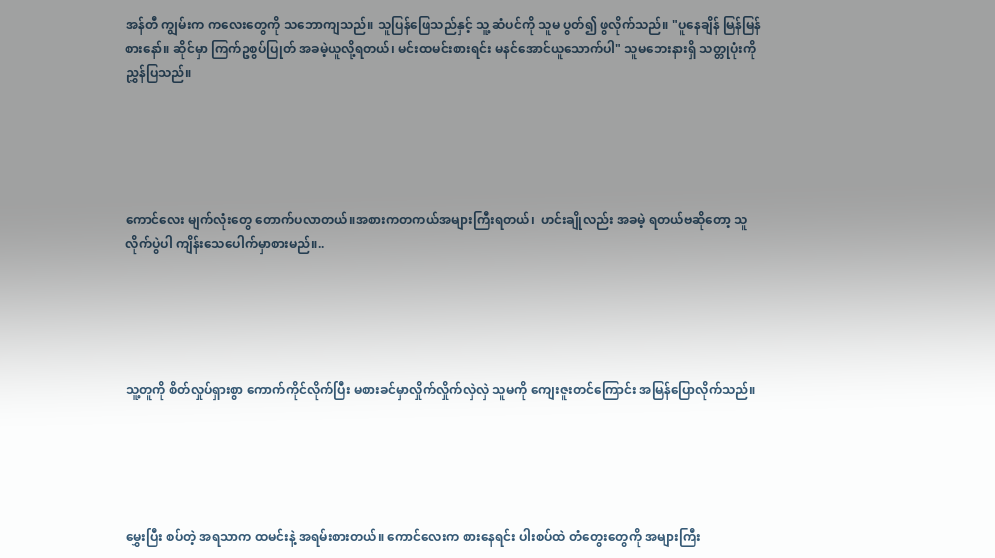အန်တီ ကျွမ်းက ကလေးတွေကို သဘောကျသည်။ သူပြန်ဖြေသည်နှင့် သူ့ ဆံပင်ကို သူမ ပွတ်၍ ဖွလိုက်သည်။ "ပူနေချိန် မြန်မြန်စားနော်။ ဆိုင်မှာ ကြက်ဥစွပ်ပြုတ် အခမဲ့ယူလို့ရတယ်၊ မင်းထမင်းစားရင်း မနင်အောင်ယူသောက်ပါ" သူမဘေးနားရှိ သတ္တုပုံးကို ညွှန်ပြသည်။





ကောင်လေး မျက်လုံးတွေ တောက်ပလာတယ်။အစားကတကယ်အများကြီးရတယ်၊  ဟင်းချိုလည်း အခမဲ့ ရတယ်ဗဆိုတော့ သူလိုက်ပွဲပါ ကျိန်းသေပေါက်မှာစားမည်။..





သူ့တူကို စိတ်လှုပ်ရှားစွာ ကောက်ကိုင်လိုက်ပြီး မစားခင်မှာလှိုက်လှိုက်လှဲလှဲ သူမကို ကျေးဇူးတင်ကြောင်း အမြန်ပြောလိုက်သည်။





မွှေးပြီး စပ်တဲ့ အရသာက ထမင်းနဲ့ အရမ်းစားတယ်။ ကောင်လေးက စားနေရင်း ပါးစပ်ထဲ တံတွေးတွေကို အများကြီး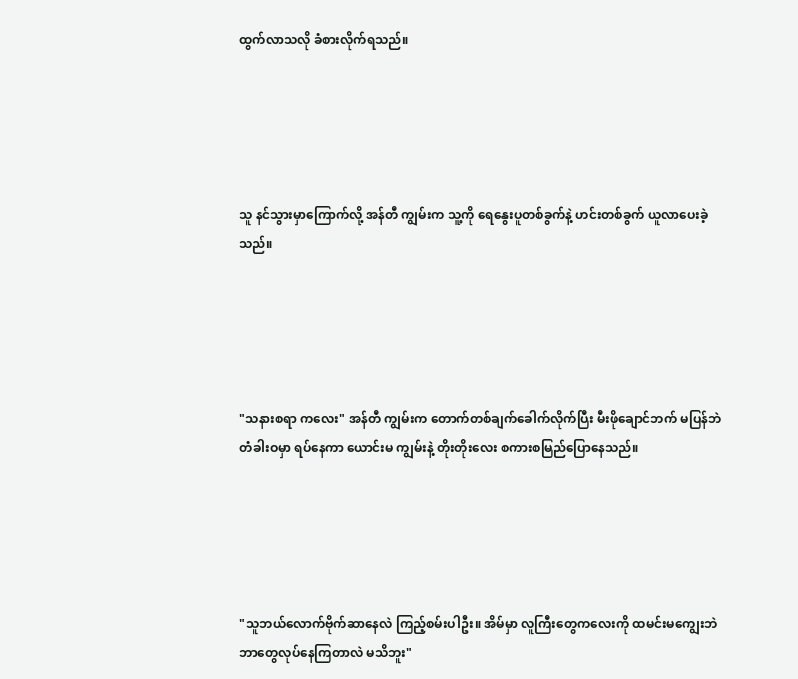ထွက်လာသလို ခံစားလိုက်ရသည်။





သူ နင်သွားမှာကြောက်လို့ အန်တီ ကျွမ်းက သူ့ကို ရေနွေးပူတစ်ခွက်နဲ့ ဟင်းတစ်ခွက် ယူလာပေးခဲ့သည်။





"သနားစရာ ကလေး" အန်တီ ကျွမ်းက တောက်တစ်ချက်ခေါက်လိုက်ပြီး မီးဖိုချောင်ဘက် မပြန်ဘဲ တံခါးဝမှာ ရပ်နေကာ ယောင်းမ ကျွမ်းနဲ့ တိုးတိုးလေး စကားစမြည်ပြောနေသည်။





"သူဘယ်လောက်ဗိုက်ဆာနေလဲ ကြည့်စမ်းပါဦး။ အိမ်မှာ လူကြီးတွေကလေးကို ထမင်းမကျွေးဘဲဘာတွေလုပ်နေကြတာလဲ မသိဘူး"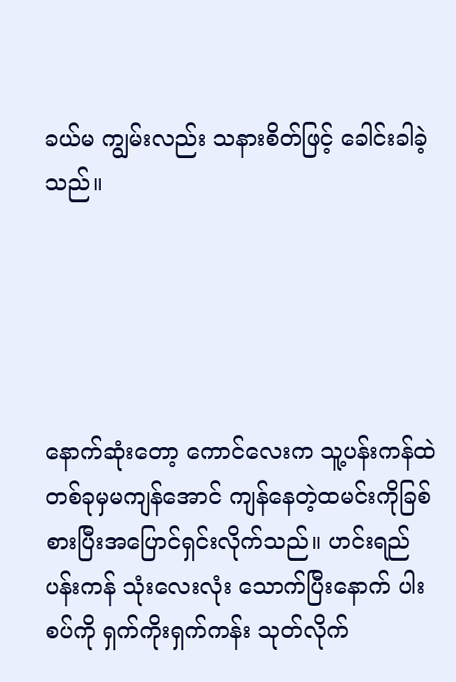ခယ်မ ကျွမ်းလည်း သနားစိတ်ဖြင့် ခေါင်းခါခဲ့သည်။





နောက်ဆုံးတော့ ကောင်လေးက သူ့ပန်းကန်ထဲတစ်ခုမှမကျန်အောင် ကျန်နေတဲ့ထမင်းကိုခြစ်စားပြီးအပြောင်ရှင်းလိုက်သည်။ ဟင်းရည် ပန်းကန် သုံးလေးလုံး သောက်ပြီးနောက် ပါးစပ်ကို ရှက်ကိုးရှက်ကန်း သုတ်လိုက်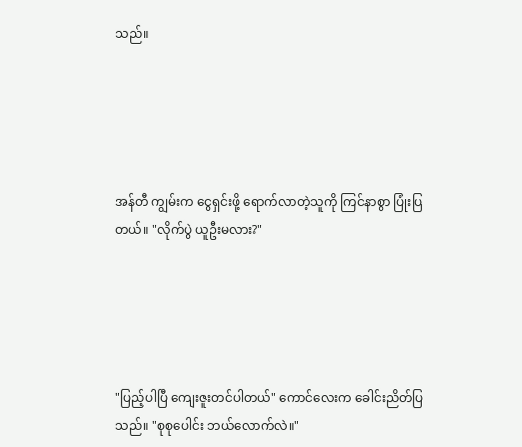သည်။





အန်တီ ကျွမ်းက ငွေရှင်းဖို့ ရောက်လာတဲ့သူကို ကြင်နာစွာ ပြုံးပြတယ်။ "လိုက်ပွဲ ယူဦးမလား?"





"ပြည့်ပါပြီ ကျေးဇူးတင်ပါတယ်" ကောင်လေးက ခေါင်းညိတ်ပြသည်။ "စုစုပေါင်း ဘယ်လောက်လဲ။"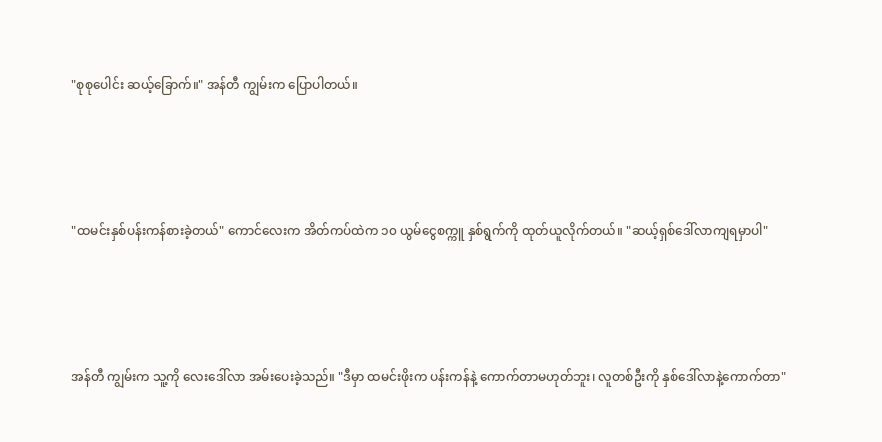"စုစုပေါင်း ဆယ့်ခြောက်။" အန်တီ ကျွမ်းက ပြောပါတယ်။





"ထမင်းနှစ်ပန်းကန်စားခဲ့တယ်" ကောင်လေးက အိတ်ကပ်ထဲက ၁၀ ယွမ်ငွေစက္ကူ နှစ်ရွက်ကို ထုတ်ယူလိုက်တယ်။ "ဆယ့်ရှစ်ဒေါ်လာကျရမှာပါ"





အန်တီ ကျွမ်းက သူ့ကို လေးဒေါ်လာ အမ်းပေးခဲ့သည်။ "ဒီမှာ ထမင်းဖိုးက ပန်းကန်နဲ့ ကောက်တာမဟုတ်ဘူး၊ လူတစ်ဦးကို နှစ်ဒေါ်လာနဲ့ကောက်တာ"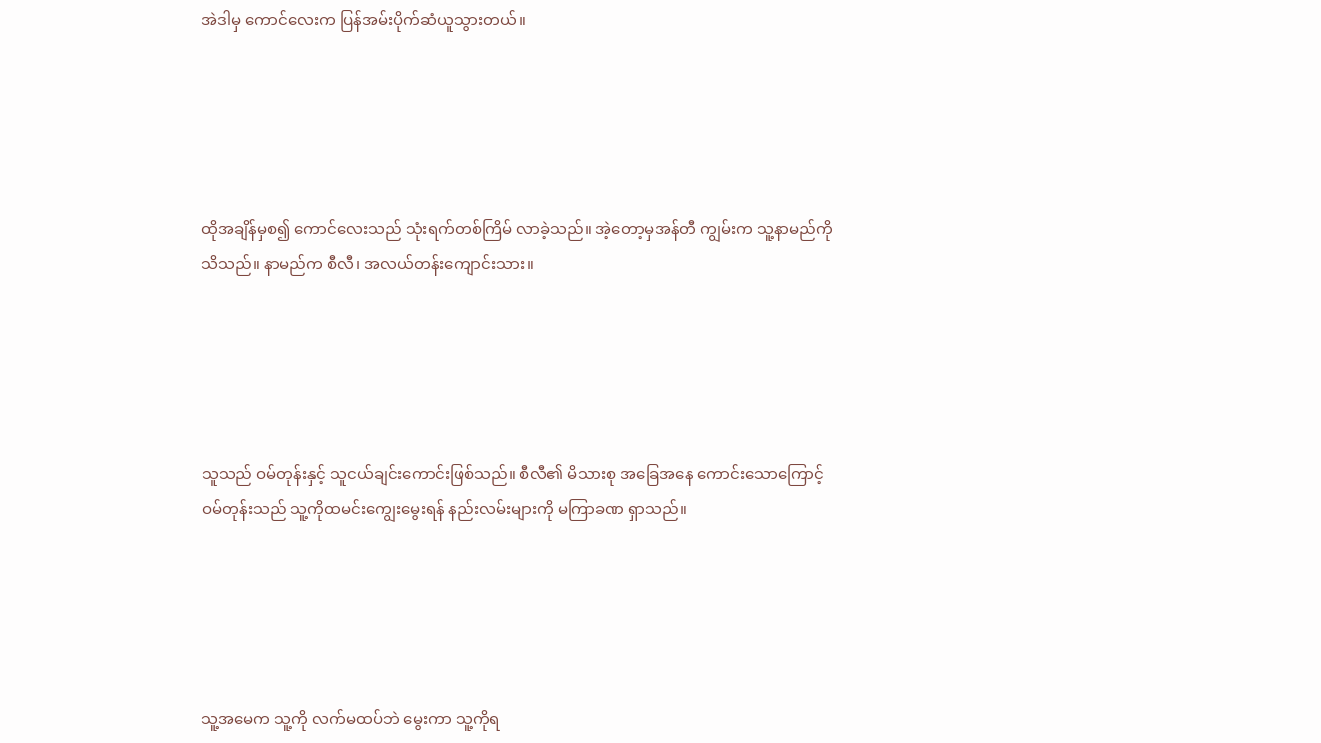အဲဒါမှ ကောင်လေးက ပြန်အမ်းပိုက်ဆံယူသွားတယ်။





ထိုအချိန်မှစ၍ ကောင်လေးသည် သုံးရက်တစ်ကြိမ် လာခဲ့သည်။ အဲ့တော့မှအန်တီ ကျွမ်းက သူ့နာမည်ကိုသိသည်။ နာမည်က စီလီ၊ အလယ်တန်းကျောင်းသား။





သူသည် ဝမ်တုန်းနှင့် သူငယ်ချင်းကောင်းဖြစ်သည်။ စီလီ၏ မိသားစု အခြေအနေ ကောင်းသောကြောင့် ဝမ်တုန်းသည် သူ့ကိုထမင်းကျွေးမွေးရန် နည်းလမ်းများကို မကြာခဏ ရှာသည်။





သူ့အမေက သူ့ကို လက်မထပ်ဘဲ မွေးကာ သူ့ကိုရ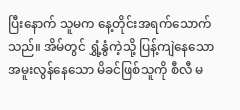ပြီးနောက် သူမက နေ့တိုင်းအရက်သောက်သည်။ အိမ်တွင် ရွှံ့နွံကဲ့သို့ ပြန့်ကျဲနေသော အမူးလွန်နေသော မိခင်ဖြစ်သူကို စီလီ မ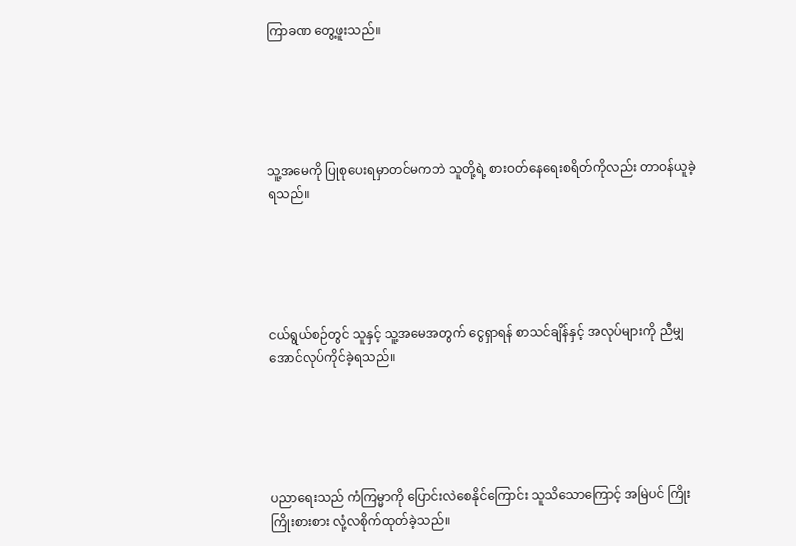ကြာခဏ တွေ့ဖူးသည်။





သူ့အမေကို ပြုစုပေးရမှာတင်မကဘဲ သူတို့ရဲ့ စားဝတ်နေရေးစရိတ်ကိုလည်း တာဝန်ယူခဲ့ရသည်။





ငယ်ရွယ်စဉ်တွင် သူနှင့် သူ့အမေအတွက် ငွေရှာရန် စာသင်ချိန်နှင့် အလုပ်များကို ညီမျှအောင်လုပ်ကိုင်ခဲ့ရသည်။





ပညာရေးသည် ကံကြမ္မာကို ပြောင်းလဲစေနိုင်ကြောင်း သူသိသောကြောင့် အမြဲပင် ကြိုးကြိုးစားစား လုံ့လစိုက်ထုတ်ခဲ့သည်။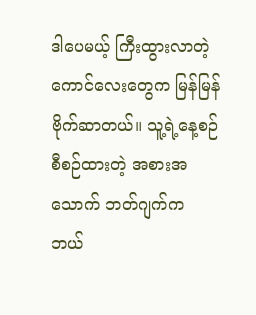ဒါပေမယ့် ကြီးထွားလာတဲ့ ကောင်လေးတွေက မြန်မြန် ဗိုက်ဆာတယ်။ သူ့ရဲ့နေ့စဉ်စီစဉ်ထားတဲ့ အစားအသောက် ဘတ်ဂျက်က ဘယ်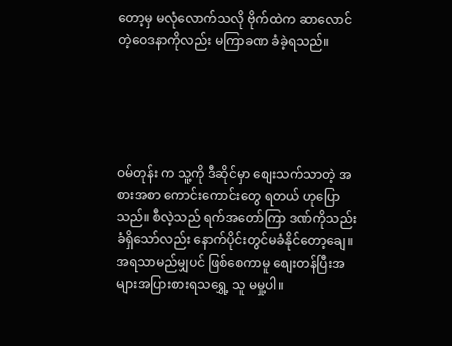တော့မှ မလုံလောက်သလို ဗိုက်ထဲက ဆာလောင်တဲ့ဝေဒနာကိုလည်း မကြာခဏ ခံခဲ့ရသည်။





ဝမ်တုန်း က သူ့ကို ဒီဆိုင်မှာ စျေးသက်သာတဲ့ အစားအစာ ကောင်းကောင်းတွေ ရတယ် ဟုပြောသည်။ စီလဲ့သည် ရက်အတော်ကြာ ဒဏ်ကိုသည်းခံရှိသော်လည်း နောက်ပိုင်းတွင်မခံနိုင်တော့ချေ။အရသာမည်မျှပင် ဖြစ်စေကာမူ စျေးတန်ပြီးအများအပြားစားရသရွှေ့ သူ မမှု့ပါ။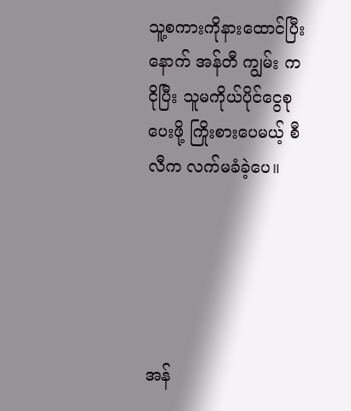သူ့စကားကိုနားထောင်ပြီးနောက် အန်တီ ကျွမ်း က ငိုပြီး သူမကိုယ်ပိုင်ငွေစုပေးဖို့ ကြိုးစားပေမယ့် စီလီက လက်မခံခဲ့ပေ။





အန်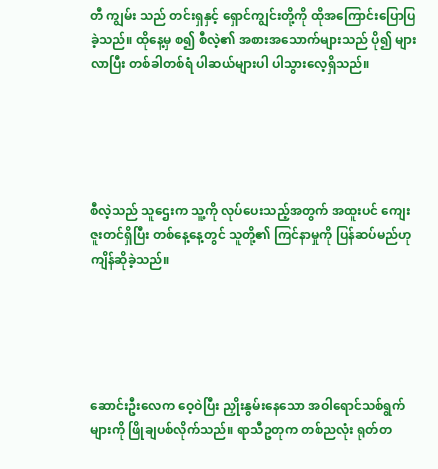တီ ကျွမ်း သည် တင်းရှနှင့် ရှောင်ကျွင်းတို့ကို ထိုအကြောင်းပြောပြခဲ့သည်။ ထိုနေ့မှ စ၍ စီလဲ့၏ အစားအသောက်များသည် ပို၍ များလာပြီး တစ်ခါတစ်ရံ ပါဆယ်များပါ ပါသွားလေ့ရှိသည်။





စီလဲ့သည် သူဌေးက သူ့ကို လုပ်ပေးသည့်အတွက် အထူးပင် ကျေးဇူးတင်ရှိပြီး တစ်နေ့နေ့တွင် သူတို့၏ ကြင်နာမှုကို ပြန်ဆပ်မည်ဟု ကျိန်ဆိုခဲ့သည်။





ဆောင်းဦးလေက ဝေ့ဝဲပြီး ညှိုးနွမ်းနေသော အဝါရောင်သစ်ရွက်များကို ဖြိုချပစ်လိုက်သည်။ ရာသီဥတုက တစ်ညလုံး ရုတ်တ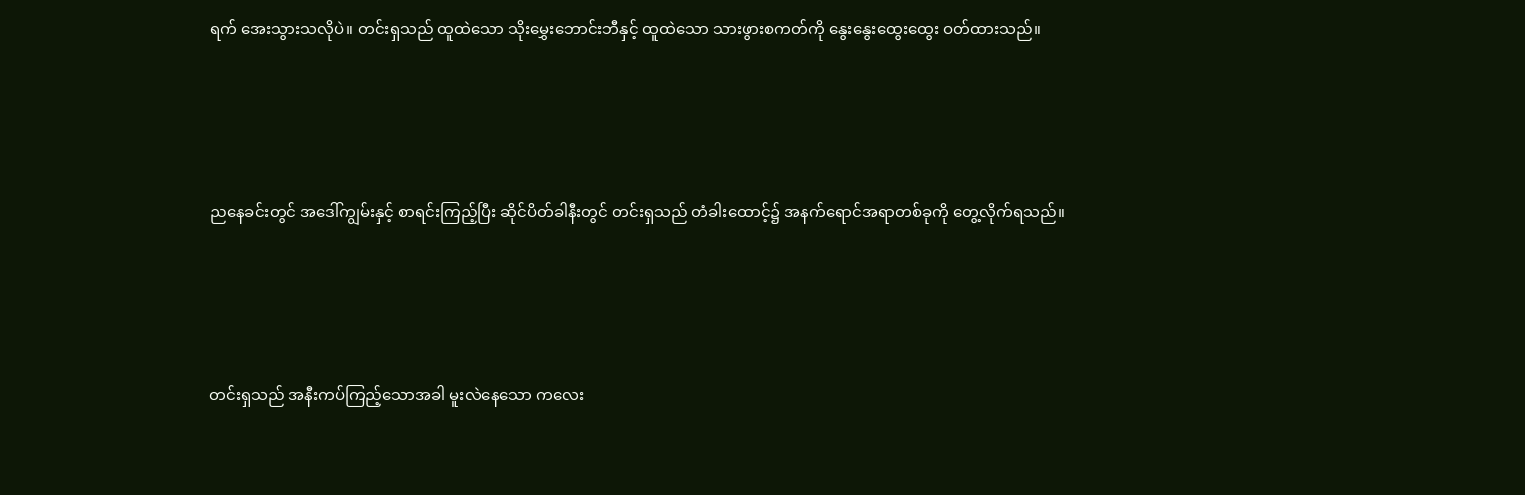ရက် အေးသွားသလိုပဲ။ တင်းရှသည် ထူထဲသော သိုးမွှေးဘောင်းဘီနှင့် ထူထဲသော သားဖွားစကတ်ကို နွေးနွေးထွေးထွေး ဝတ်ထားသည်။





ညနေခင်းတွင် အဒေါ်ကျွမ်းနှင့် စာရင်းကြည့်ပြီး ဆိုင်ပိတ်ခါနီးတွင် တင်းရှသည် တံခါးထောင့်၌ အနက်ရောင်အရာတစ်ခုကို တွေ့လိုက်ရသည်။





တင်းရှသည် အနီးကပ်ကြည့်သောအခါ မူးလဲနေသော ကလေး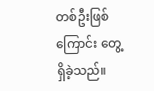တစ်ဦးဖြစ်ကြောင်း တွေ့ရှိခဲ့သည်။